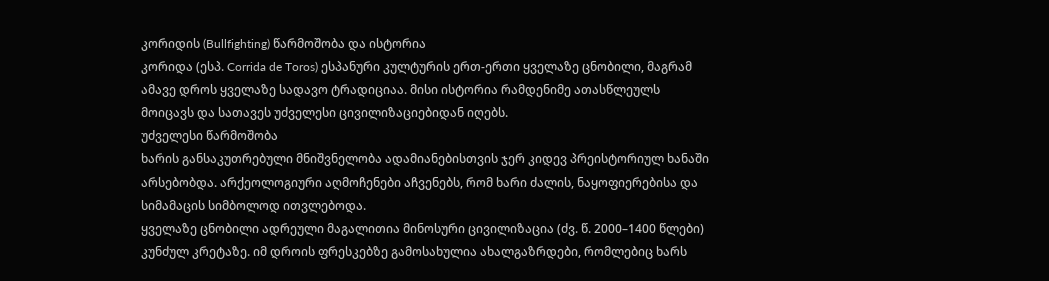კორიდის (Bullfighting) წარმოშობა და ისტორია
კორიდა (ესპ. Corrida de Toros) ესპანური კულტურის ერთ-ერთი ყველაზე ცნობილი, მაგრამ ამავე დროს ყველაზე სადავო ტრადიციაა. მისი ისტორია რამდენიმე ათასწლეულს მოიცავს და სათავეს უძველესი ცივილიზაციებიდან იღებს.
უძველესი წარმოშობა
ხარის განსაკუთრებული მნიშვნელობა ადამიანებისთვის ჯერ კიდევ პრეისტორიულ ხანაში არსებობდა. არქეოლოგიური აღმოჩენები აჩვენებს, რომ ხარი ძალის, ნაყოფიერებისა და სიმამაცის სიმბოლოდ ითვლებოდა.
ყველაზე ცნობილი ადრეული მაგალითია მინოსური ცივილიზაცია (ძვ. წ. 2000–1400 წლები) კუნძულ კრეტაზე. იმ დროის ფრესკებზე გამოსახულია ახალგაზრდები, რომლებიც ხარს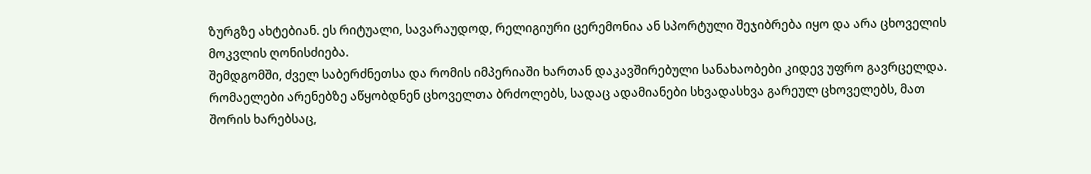ზურგზე ახტებიან. ეს რიტუალი, სავარაუდოდ, რელიგიური ცერემონია ან სპორტული შეჯიბრება იყო და არა ცხოველის მოკვლის ღონისძიება.
შემდგომში, ძველ საბერძნეთსა და რომის იმპერიაში ხართან დაკავშირებული სანახაობები კიდევ უფრო გავრცელდა. რომაელები არენებზე აწყობდნენ ცხოველთა ბრძოლებს, სადაც ადამიანები სხვადასხვა გარეულ ცხოველებს, მათ შორის ხარებსაც,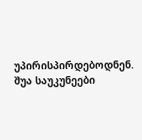უპირისპირდებოდნენ.
შუა საუკუნეები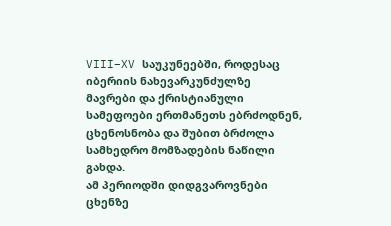VIII–XV საუკუნეებში, როდესაც იბერიის ნახევარკუნძულზე მავრები და ქრისტიანული სამეფოები ერთმანეთს ებრძოდნენ, ცხენოსნობა და შუბით ბრძოლა სამხედრო მომზადების ნაწილი გახდა.
ამ პერიოდში დიდგვაროვნები ცხენზე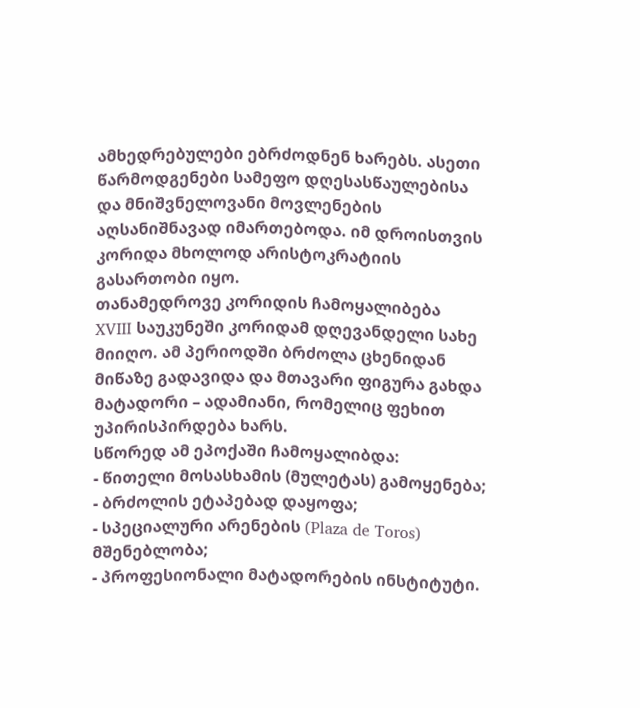ამხედრებულები ებრძოდნენ ხარებს. ასეთი წარმოდგენები სამეფო დღესასწაულებისა და მნიშვნელოვანი მოვლენების აღსანიშნავად იმართებოდა. იმ დროისთვის კორიდა მხოლოდ არისტოკრატიის გასართობი იყო.
თანამედროვე კორიდის ჩამოყალიბება
XVIII საუკუნეში კორიდამ დღევანდელი სახე მიიღო. ამ პერიოდში ბრძოლა ცხენიდან მიწაზე გადავიდა და მთავარი ფიგურა გახდა მატადორი – ადამიანი, რომელიც ფეხით უპირისპირდება ხარს.
სწორედ ამ ეპოქაში ჩამოყალიბდა:
- წითელი მოსასხამის (მულეტას) გამოყენება;
- ბრძოლის ეტაპებად დაყოფა;
- სპეციალური არენების (Plaza de Toros) მშენებლობა;
- პროფესიონალი მატადორების ინსტიტუტი.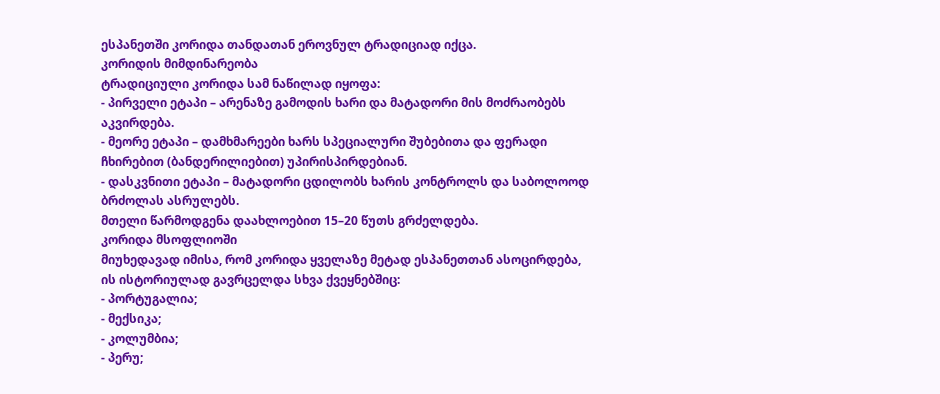ესპანეთში კორიდა თანდათან ეროვნულ ტრადიციად იქცა.
კორიდის მიმდინარეობა
ტრადიციული კორიდა სამ ნაწილად იყოფა:
- პირველი ეტაპი – არენაზე გამოდის ხარი და მატადორი მის მოძრაობებს აკვირდება.
- მეორე ეტაპი – დამხმარეები ხარს სპეციალური შუბებითა და ფერადი ჩხირებით (ბანდერილიებით) უპირისპირდებიან.
- დასკვნითი ეტაპი – მატადორი ცდილობს ხარის კონტროლს და საბოლოოდ ბრძოლას ასრულებს.
მთელი წარმოდგენა დაახლოებით 15–20 წუთს გრძელდება.
კორიდა მსოფლიოში
მიუხედავად იმისა, რომ კორიდა ყველაზე მეტად ესპანეთთან ასოცირდება, ის ისტორიულად გავრცელდა სხვა ქვეყნებშიც:
- პორტუგალია;
- მექსიკა;
- კოლუმბია;
- პერუ;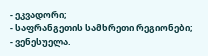- ეკვადორი;
- საფრანგეთის სამხრეთი რეგიონები;
- ვენესუელა.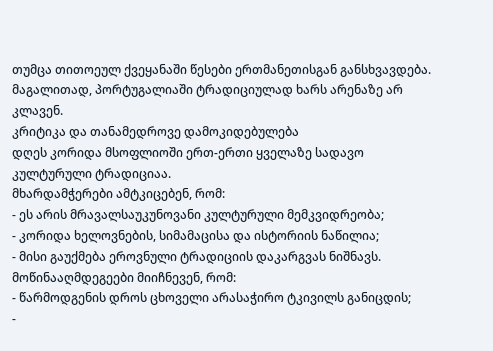თუმცა თითოეულ ქვეყანაში წესები ერთმანეთისგან განსხვავდება. მაგალითად, პორტუგალიაში ტრადიციულად ხარს არენაზე არ კლავენ.
კრიტიკა და თანამედროვე დამოკიდებულება
დღეს კორიდა მსოფლიოში ერთ-ერთი ყველაზე სადავო კულტურული ტრადიციაა.
მხარდამჭერები ამტკიცებენ, რომ:
- ეს არის მრავალსაუკუნოვანი კულტურული მემკვიდრეობა;
- კორიდა ხელოვნების, სიმამაცისა და ისტორიის ნაწილია;
- მისი გაუქმება ეროვნული ტრადიციის დაკარგვას ნიშნავს.
მოწინააღმდეგეები მიიჩნევენ, რომ:
- წარმოდგენის დროს ცხოველი არასაჭირო ტკივილს განიცდის;
-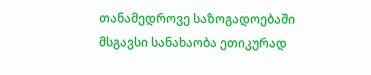თანამედროვე საზოგადოებაში მსგავსი სანახაობა ეთიკურად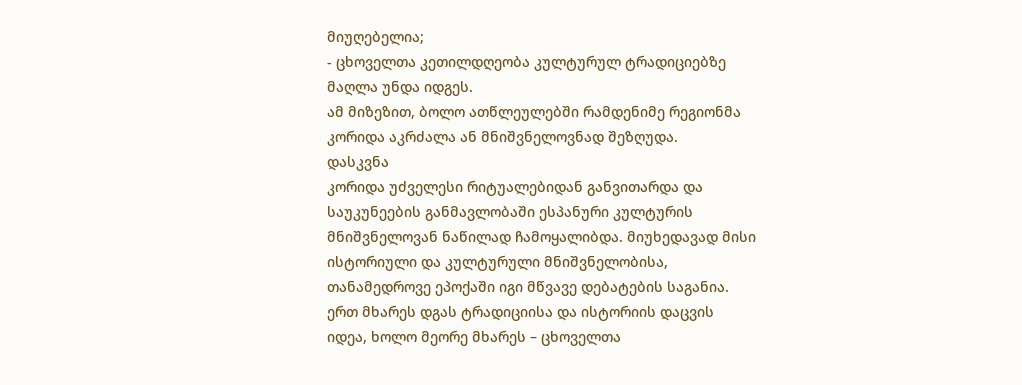მიუღებელია;
- ცხოველთა კეთილდღეობა კულტურულ ტრადიციებზე მაღლა უნდა იდგეს.
ამ მიზეზით, ბოლო ათწლეულებში რამდენიმე რეგიონმა კორიდა აკრძალა ან მნიშვნელოვნად შეზღუდა.
დასკვნა
კორიდა უძველესი რიტუალებიდან განვითარდა და საუკუნეების განმავლობაში ესპანური კულტურის მნიშვნელოვან ნაწილად ჩამოყალიბდა. მიუხედავად მისი ისტორიული და კულტურული მნიშვნელობისა, თანამედროვე ეპოქაში იგი მწვავე დებატების საგანია. ერთ მხარეს დგას ტრადიციისა და ისტორიის დაცვის იდეა, ხოლო მეორე მხარეს – ცხოველთა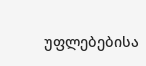უფლებებისა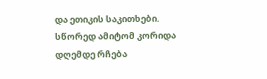და ეთიკის საკითხები. სწორედ ამიტომ კორიდა დღემდე რჩება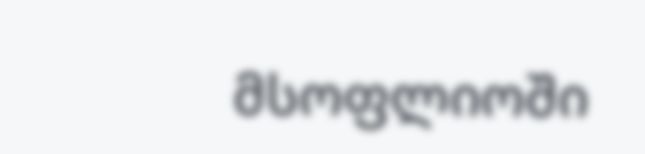მსოფლიოში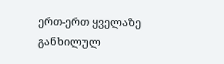ერთ-ერთ ყველაზე განხილულ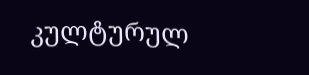კულტურულ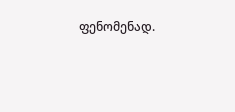ფენომენად.